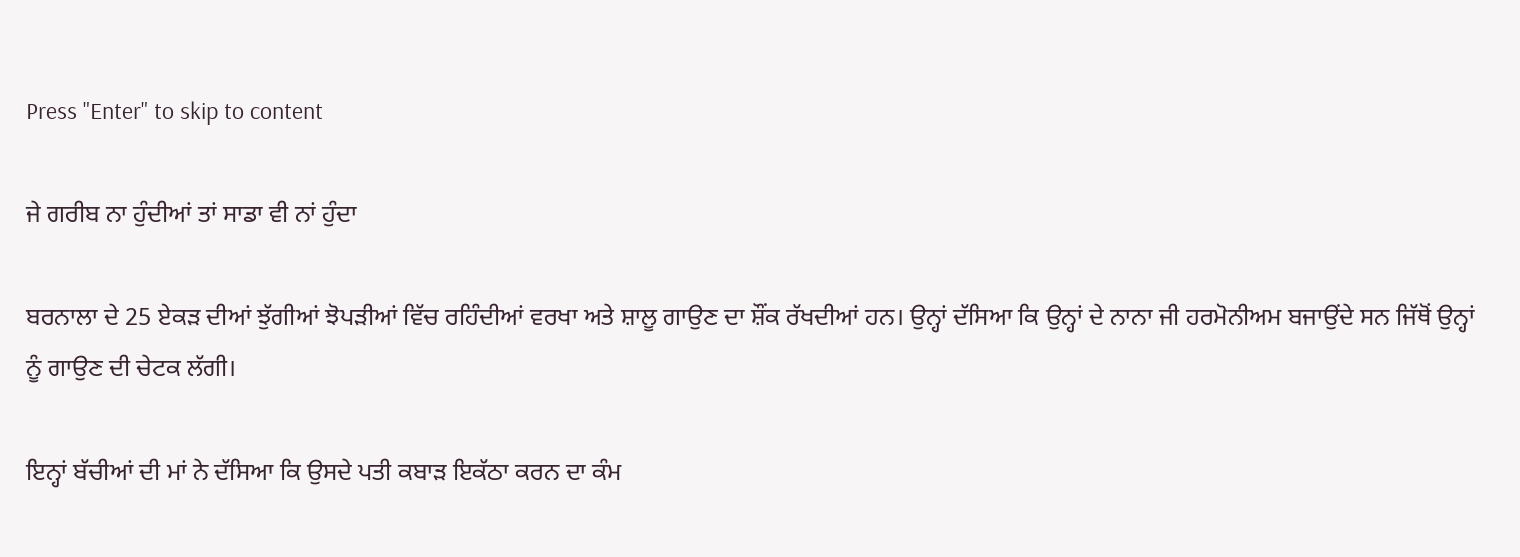Press "Enter" to skip to content

ਜੇ ਗਰੀਬ ਨਾ ਹੁੰਦੀਆਂ ਤਾਂ ਸਾਡਾ ਵੀ ਨਾਂ ਹੁੰਦਾ

ਬਰਨਾਲਾ ਦੇ 25 ਏਕੜ ਦੀਆਂ ਝੁੱਗੀਆਂ ਝੋਪੜੀਆਂ ਵਿੱਚ ਰਹਿੰਦੀਆਂ ਵਰਖਾ ਅਤੇ ਸ਼ਾਲੂ ਗਾਉਣ ਦਾ ਸ਼ੌਂਕ ਰੱਖਦੀਆਂ ਹਨ। ਉਨ੍ਹਾਂ ਦੱਸਿਆ ਕਿ ਉਨ੍ਹਾਂ ਦੇ ਨਾਨਾ ਜੀ ਹਰਮੋਨੀਅਮ ਬਜਾਉਂਦੇ ਸਨ ਜਿੱਥੋਂ ਉਨ੍ਹਾਂ ਨੂੰ ਗਾਉਣ ਦੀ ਚੇਟਕ ਲੱਗੀ।

ਇਨ੍ਹਾਂ ਬੱਚੀਆਂ ਦੀ ਮਾਂ ਨੇ ਦੱਸਿਆ ਕਿ ਉਸਦੇ ਪਤੀ ਕਬਾੜ ਇਕੱਠਾ ਕਰਨ ਦਾ ਕੰਮ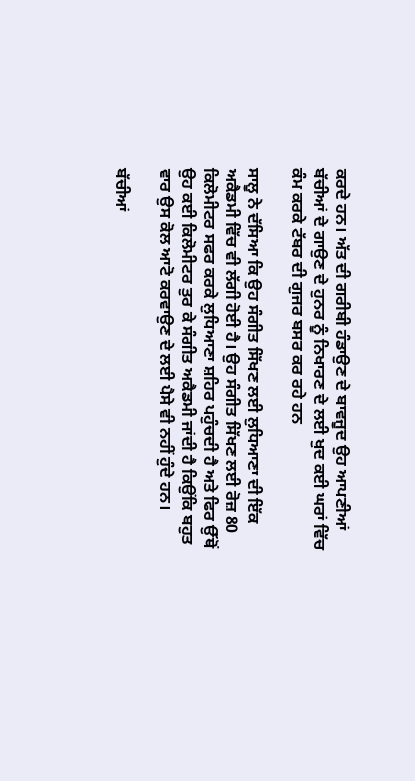ਕਰਦੇ ਹਨ। ਅੱਤ ਦੀ ਗਰੀਬੀ ਹੰਡਾਉਣ ਦੇ ਬਾਵਜੂਦ ਉਹ ਆਪਣੀਆਂ ਬੱਚੀਆਂ ਦੇ ਗਾਉਣ ਦੇ ਹੁਨਰ ਨੂੰ ਨਿਖਾਰਣ ਦੇ ਲਈ ਖੁਦ ਕਈ ਘਰਾਂ ਵਿੱਚ ਕੰਮ ਕਰਕੇ ਟੱਬਰ ਦੀ ਗੁਜਰ ਬਸਰ ਕਰ ਰਹੇ ਹਨ

ਸਾਲੂ ਨੇ ਦੱਸਿਆ ਕਿ ਉਹ ਸੰਗੀਤ ਸਿੱਖਣ ਲਈ ਲੁਧਿਆਣਾ ਦੀ ਇੱਕ ਅਕੈਡਮੀ ਵਿੱਚ ਵੀ ਲੱਗੀ ਹੋਈ ਹੈ। ਉਹ ਸੰਗੀਤ ਸਿੱਖਣ ਲਈ ਰੋਜ਼ 80 ਕਿਲੋਮੀਟਰ ਸਫਰ ਕਰਕੇ ਲੁਧਿਆਣਾ ਸ਼ਹਿਰ ਪਹੁੰਚਦੀ ਹੈ ਅਤੇ ਫਿਰ ਉੱਥੋਂ ਉਹ ਕਈ ਕਿਲੋਮੀਟਰ ਤੁਰ ਕੇ ਸੰਗੀਤ ਅਕੈਡਮੀ ਜਾਂਦੀ ਹੈ ਕਿਉਂਕਿ ਬਹੁਤ ਵਾਰ ਉਸ ਕੋਲ ਆਟੋ ਕਰਵਾਉਣ ਦੇ ਲਈ ਪੈਸੇ ਵੀ ਨਹੀਂ ਹੁੰਦੇ ਹਨ।

ਬੱਚੀਆਂ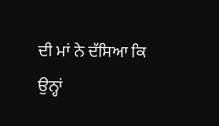ਦੀ ਮਾਂ ਨੇ ਦੱਸਿਆ ਕਿ ਉਨ੍ਹਾਂ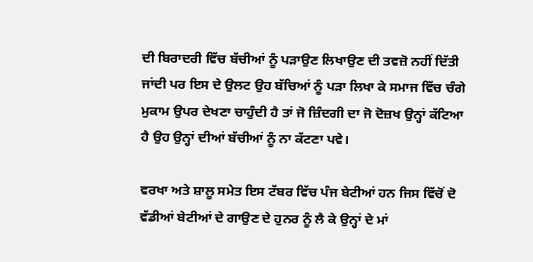ਦੀ ਬਿਰਾਦਰੀ ਵਿੱਚ ਬੱਚੀਆਂ ਨੂੰ ਪੜਾਉਣ ਲਿਖਾਉਣ ਦੀ ਤਵਜ਼ੋ ਨਹੀਂ ਦਿੱਤੀ ਜਾਂਦੀ ਪਰ ਇਸ ਦੇ ਉਲਟ ਉਹ ਬੱਚਿਆਂ ਨੂੰ ਪੜਾ ਲਿਖਾ ਕੇ ਸਮਾਜ ਵਿੱਚ ਚੰਗੇ ਮੁਕਾਮ ਉਪਰ ਦੇਖਣਾ ਚਾਹੁੰਦੀ ਹੈ ਤਾਂ ਜੋ ਜ਼ਿੰਦਗੀ ਦਾ ਜੋ ਦੋਜ਼ਖ ਉਨ੍ਹਾਂ ਕੱਟਿਆ ਹੈ ਉਹ ਉਨ੍ਹਾਂ ਦੀਆਂ ਬੱਚੀਆਂ ਨੂੰ ਨਾ ਕੱਟਣਾ ਪਵੇ।

ਵਰਖਾ ਅਤੇ ਸ਼ਾਲੂ ਸਮੇਤ ਇਸ ਟੱਬਰ ਵਿੱਚ ਪੰਜ ਬੇਟੀਆਂ ਹਨ ਜਿਸ ਵਿੱਚੋਂ ਦੋ ਵੱਡੀਆਂ ਬੇਟੀਆਂ ਦੇ ਗਾਉਣ ਦੇ ਹੁਨਰ ਨੂੰ ਲੈ ਕੇ ਉਨ੍ਹਾਂ ਦੇ ਮਾਂ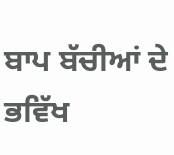ਬਾਪ ਬੱਚੀਆਂ ਦੇ ਭਵਿੱਖ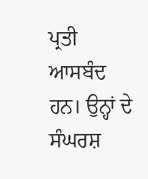ਪ੍ਰਤੀ ਆਸਬੰਦ ਹਨ। ਉਨ੍ਹਾਂ ਦੇ ਸੰਘਰਸ਼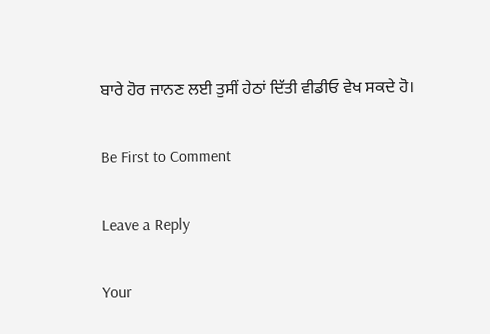ਬਾਰੇ ਹੋਰ ਜਾਨਣ ਲਈ ਤੁਸੀਂ ਹੇਠਾਂ ਦਿੱਤੀ ਵੀਡੀਓ ਵੇਖ ਸਕਦੇ ਹੋ।

Be First to Comment

Leave a Reply

Your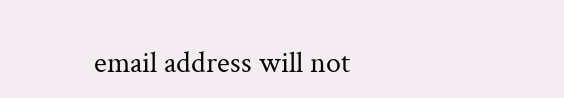email address will not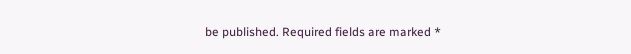be published. Required fields are marked *